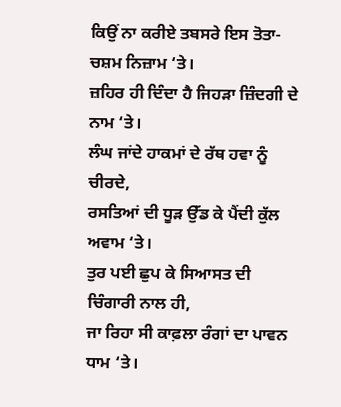ਕਿਉਂ ਨਾ ਕਰੀਏ ਤਬਸਰੇ ਇਸ ਤੋਤਾ-ਚਸ਼ਮ ਨਿਜ਼ਾਮ ‘ਤੇ।
ਜ਼ਹਿਰ ਹੀ ਦਿੰਦਾ ਹੈ ਜਿਹੜਾ ਜ਼ਿੰਦਗੀ ਦੇ ਨਾਮ ‘ਤੇ।
ਲੰਘ ਜਾਂਦੇ ਹਾਕਮਾਂ ਦੇ ਰੱਥ ਹਵਾ ਨੂੰ ਚੀਰਦੇ,
ਰਸਤਿਆਂ ਦੀ ਧੂੜ ਉੱਡ ਕੇ ਪੈਂਦੀ ਕੁੱਲ ਅਵਾਮ ‘ਤੇ।
ਤੁਰ ਪਈ ਛੁਪ ਕੇ ਸਿਆਸਤ ਦੀ ਚਿੰਗਾਰੀ ਨਾਲ ਹੀ,
ਜਾ ਰਿਹਾ ਸੀ ਕਾਫ਼ਲਾ ਰੰਗਾਂ ਦਾ ਪਾਵਨ ਧਾਮ ‘ਤੇ।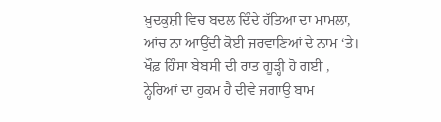ਖ਼ੁਦਕੁਸ਼ੀ ਵਿਚ ਬਦਲ ਦਿੰਦੇ ਹੱਤਿਆ ਦਾ ਮਾਮਲਾ,
ਆਂਚ ਨਾ ਆਉਂਦੀ ਕੋਈ ਜਰਵਾਣਿਆਂ ਦੇ ਨਾਮ ‘ਤੇ।
ਖੌਫ਼ ਹਿੰਸਾ ਬੇਬਸੀ ਦੀ ਰਾਤ ਗੂੜ੍ਹੀ ਹੋ ਗਈ ,
ਨ੍ਹੇਰਿਆਂ ਦਾ ਹੁਕਮ ਹੈ ਦੀਵੇ ਜਗਾਉ ਬਾਮ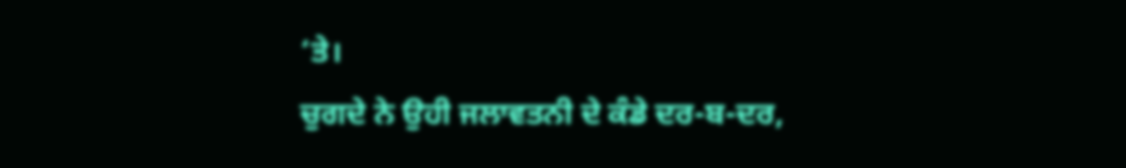‘ਤੇ।
ਚੁਗਦੇ ਨੇ ਉਹੀ ਜਲਾਵਤਨੀ ਦੇ ਕੰਡੇ ਦਰ-ਬ-ਦਰ,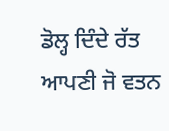ਡੋਲ੍ਹ ਦਿੰਦੇ ਰੱਤ ਆਪਣੀ ਜੋ ਵਤਨ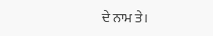ਦੇ ਨਾਮ ਤੇ।